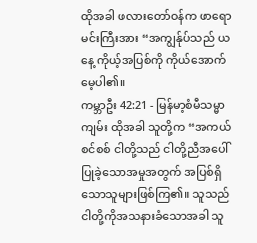ထိုအခါ ဖလားတော်ဝန်က ဖာရောမင်းကြီးအား “အကျွန်ုပ်သည် ယနေ့ ကိုယ့်အပြစ်ကို ကိုယ်အောက်မေ့ပါ၏။
ကမ္ဘာဦး 42:21 - မြန်မာ့စံမီသမ္မာကျမ်း ထိုအခါ သူတို့က “အကယ်စင်စစ် ငါတို့သည် ငါတို့ညီအပေါ်ပြုခဲ့သောအမှုအတွက် အပြစ်ရှိသောသူများဖြစ်ကြ၏။ သူသည် ငါတို့ကိုအသနားခံသောအခါ သူ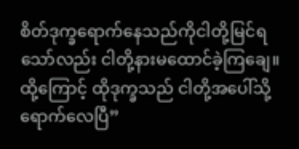စိတ်ဒုက္ခရောက်နေသည်ကိုငါတို့မြင်ရသော်လည်း ငါတို့နားမထောင်ခဲ့ကြချေ။ ထို့ကြောင့် ထိုဒုက္ခသည် ငါတို့အပေါ်သို့ရောက်လေပြီ”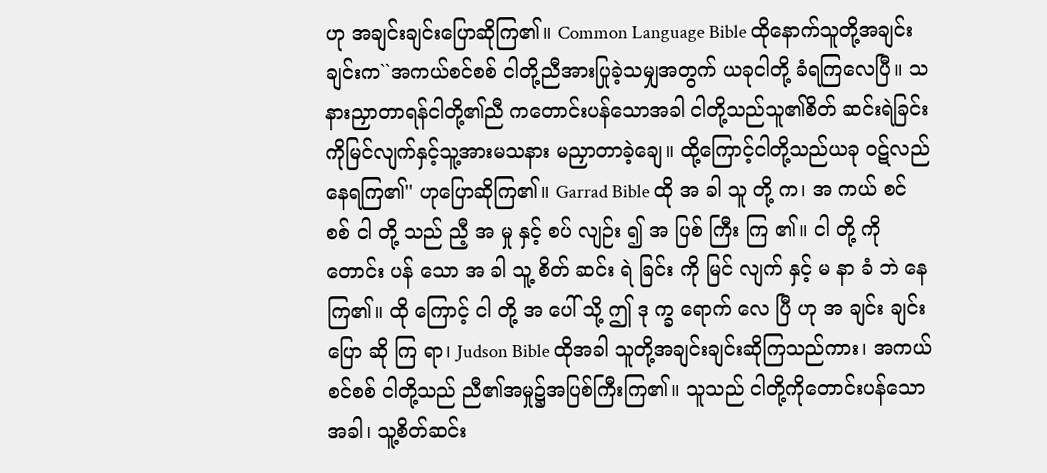ဟု အချင်းချင်းပြောဆိုကြ၏။ Common Language Bible ထိုနောက်သူတို့အချင်းချင်းက``အကယ်စင်စစ် ငါတို့ညီအားပြုခဲ့သမျှအတွက် ယခုငါတို့ ခံရကြလေပြီ။ သနားညှာတာရန်ငါတို့၏ညီ ကတောင်းပန်သောအခါ ငါတို့သည်သူ၏စိတ် ဆင်းရဲခြင်းကိုမြင်လျက်နှင့်သူ့အားမသနား မညှာတာခဲ့ချေ။ ထို့ကြောင့်ငါတို့သည်ယခု ဝဋ်လည်နေရကြ၏'' ဟုပြောဆိုကြ၏။ Garrad Bible ထို အ ခါ သူ တို့ က၊ အ ကယ် စင် စစ် ငါ တို့ သည် ညီ့ အ မှု နှင့် စပ် လျဉ်း ၍ အ ပြစ် ကြီး ကြ ၏။ ငါ တို့ ကို တောင်း ပန် သော အ ခါ သူ့ စိတ် ဆင်း ရဲ ခြင်း ကို မြင် လျက် နှင့် မ နာ ခံ ဘဲ နေ ကြ၏။ ထို ကြောင့် ငါ တို့ အ ပေါ် သို့ ဤ ဒု က္ခ ရောက် လေ ပြီ ဟု အ ချင်း ချင်း ပြော ဆို ကြ ရာ၊ Judson Bible ထိုအခါ သူတို့အချင်းချင်းဆိုကြသည်ကား၊ အကယ်စင်စစ် ငါတို့သည် ညီ၏အမှု၌အပြစ်ကြီးကြ၏။ သူသည် ငါတို့ကိုတောင်းပန်သောအခါ၊ သူ့စိတ်ဆင်း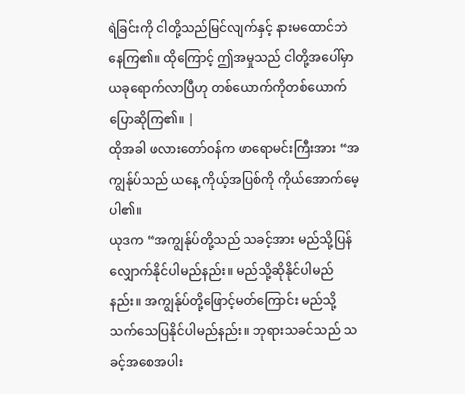ရဲခြင်းကို ငါတို့သည်မြင်လျက်နှင့် နားမထောင်ဘဲနေကြ၏။ ထိုကြောင့် ဤအမှုသည် ငါတို့အပေါ်မှာ ယခုရောက်လာပြီဟု တစ်ယောက်ကိုတစ်ယောက် ပြောဆိုကြ၏။ |
ထိုအခါ ဖလားတော်ဝန်က ဖာရောမင်းကြီးအား “အကျွန်ုပ်သည် ယနေ့ ကိုယ့်အပြစ်ကို ကိုယ်အောက်မေ့ပါ၏။
ယုဒက “အကျွန်ုပ်တို့သည် သခင့်အား မည်သို့ပြန်လျှောက်နိုင်ပါမည်နည်း။ မည်သို့ဆိုနိုင်ပါမည်နည်း။ အကျွန်ုပ်တို့ဖြောင့်မတ်ကြောင်း မည်သို့သက်သေပြနိုင်ပါမည်နည်း။ ဘုရားသခင်သည် သခင့်အစေအပါး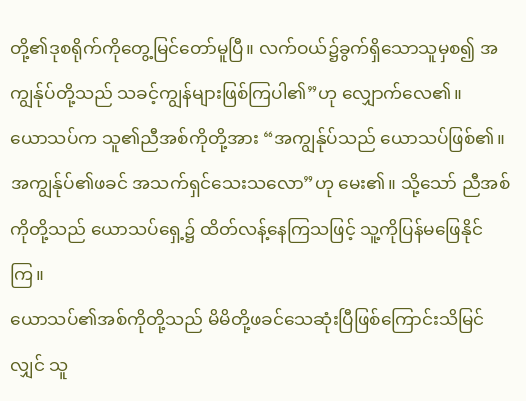တို့၏ဒုစရိုက်ကိုတွေ့မြင်တော်မူပြီ။ လက်ဝယ်၌ခွက်ရှိသောသူမှစ၍ အကျွန်ုပ်တို့သည် သခင့်ကျွန်များဖြစ်ကြပါ၏”ဟု လျှောက်လေ၏။
ယောသပ်က သူ၏ညီအစ်ကိုတို့အား “အကျွန်ုပ်သည် ယောသပ်ဖြစ်၏။ အကျွန်ုပ်၏ဖခင် အသက်ရှင်သေးသလော”ဟု မေး၏။ သို့သော် ညီအစ်ကိုတို့သည် ယောသပ်ရှေ့၌ ထိတ်လန့်နေကြသဖြင့် သူ့ကိုပြန်မဖြေနိုင်ကြ။
ယောသပ်၏အစ်ကိုတို့သည် မိမိတို့ဖခင်သေဆုံးပြီဖြစ်ကြောင်းသိမြင်လျှင် သူ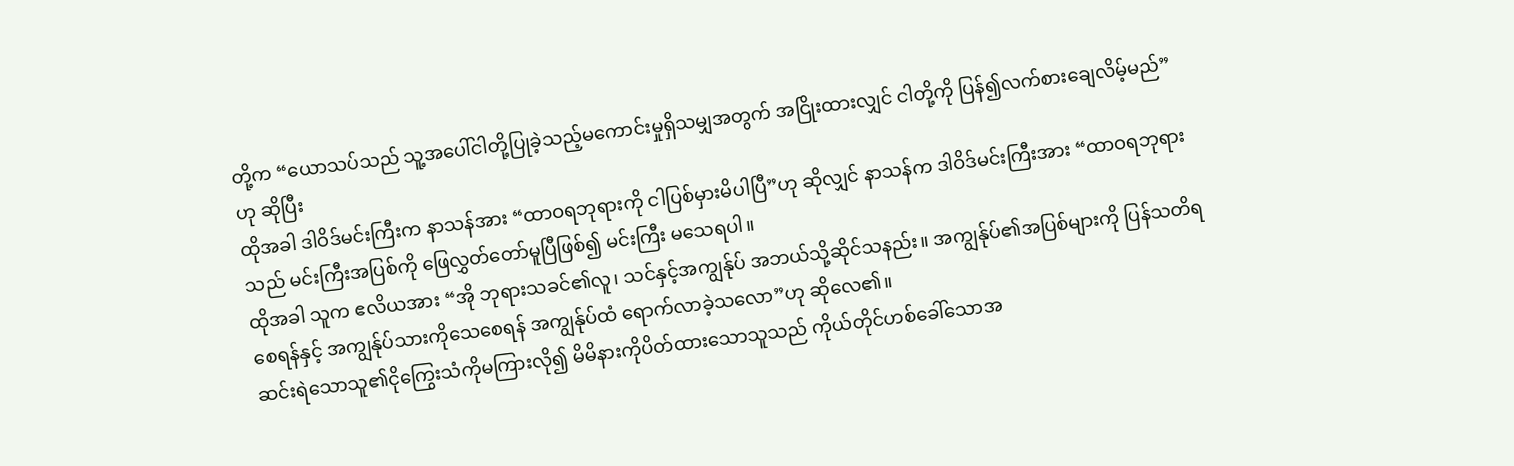တို့က “ယောသပ်သည် သူ့အပေါ်ငါတို့ပြုခဲ့သည့်မကောင်းမှုရှိသမျှအတွက် အငြိုးထားလျှင် ငါတို့ကို ပြန်၍လက်စားချေလိမ့်မည်”ဟု ဆိုပြီး
ထိုအခါ ဒါဝိဒ်မင်းကြီးက နာသန်အား “ထာဝရဘုရားကို ငါပြစ်မှားမိပါပြီ”ဟု ဆိုလျှင် နာသန်က ဒါဝိဒ်မင်းကြီးအား “ထာဝရဘုရားသည် မင်းကြီးအပြစ်ကို ဖြေလွှတ်တော်မူပြီဖြစ်၍ မင်းကြီး မသေရပါ။
ထိုအခါ သူက ဧလိယအား “အို ဘုရားသခင်၏လူ၊ သင်နှင့်အကျွန်ုပ် အဘယ်သို့ဆိုင်သနည်း။ အကျွန်ုပ်၏အပြစ်များကို ပြန်သတိရစေရန်နှင့် အကျွန်ုပ်သားကိုသေစေရန် အကျွန်ုပ်ထံ ရောက်လာခဲ့သလော”ဟု ဆိုလေ၏။
ဆင်းရဲသောသူ၏ငိုကြွေးသံကိုမကြားလို၍ မိမိနားကိုပိတ်ထားသောသူသည် ကိုယ်တိုင်ဟစ်ခေါ်သောအ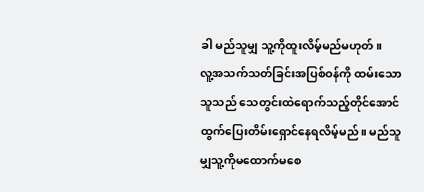ခါ မည်သူမျှ သူ့ကိုထူးလိမ့်မည်မဟုတ်။
လူ့အသက်သတ်ခြင်းအပြစ်ဝန်ကို ထမ်းသောသူသည် သေတွင်းထဲရောက်သည့်တိုင်အောင် ထွက်ပြေးတိမ်းရှောင်နေရလိမ့်မည်။ မည်သူမျှသူ့ကိုမထောက်မစေ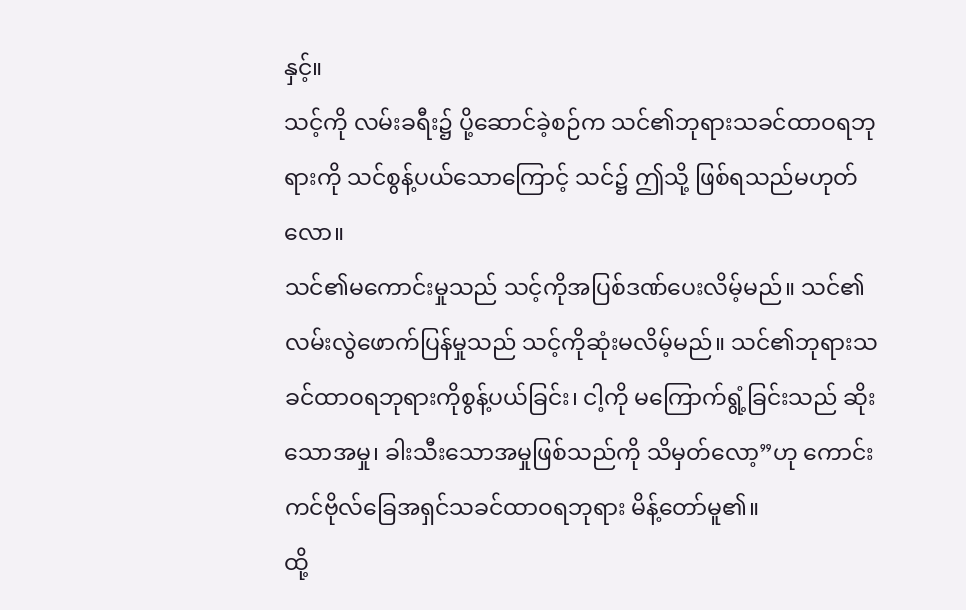နှင့်။
သင့်ကို လမ်းခရီး၌ ပို့ဆောင်ခဲ့စဉ်က သင်၏ဘုရားသခင်ထာဝရဘုရားကို သင်စွန့်ပယ်သောကြောင့် သင်၌ ဤသို့ ဖြစ်ရသည်မဟုတ်လော။
သင်၏မကောင်းမှုသည် သင့်ကိုအပြစ်ဒဏ်ပေးလိမ့်မည်။ သင်၏လမ်းလွဲဖောက်ပြန်မှုသည် သင့်ကိုဆုံးမလိမ့်မည်။ သင်၏ဘုရားသခင်ထာဝရဘုရားကိုစွန့်ပယ်ခြင်း၊ ငါ့ကို မကြောက်ရွံ့ခြင်းသည် ဆိုးသောအမှု၊ ခါးသီးသောအမှုဖြစ်သည်ကို သိမှတ်လော့”ဟု ကောင်းကင်ဗိုလ်ခြေအရှင်သခင်ထာဝရဘုရား မိန့်တော်မူ၏။
ထို့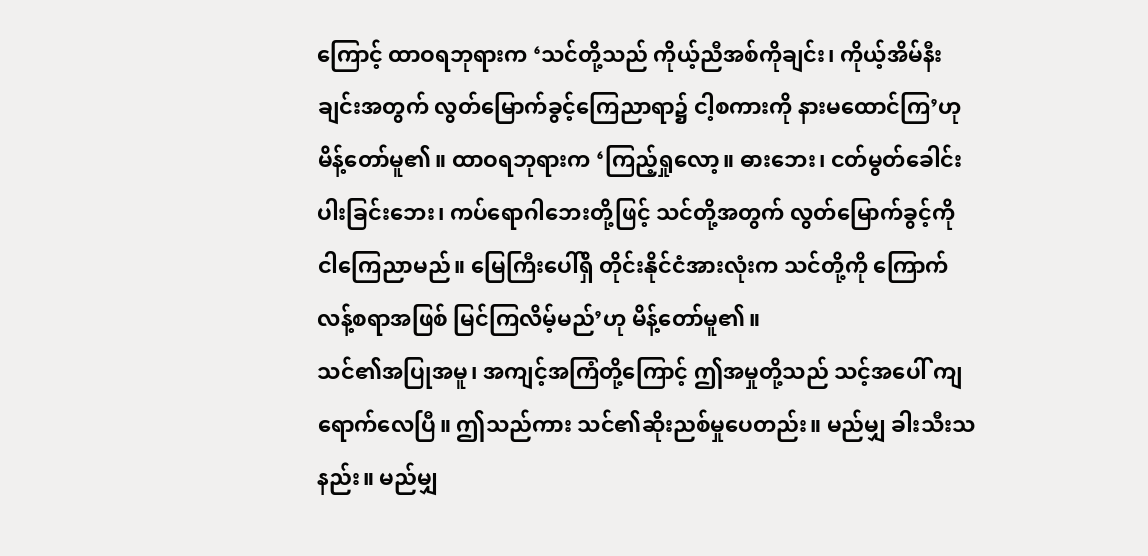ကြောင့် ထာဝရဘုရားက ‘သင်တို့သည် ကိုယ့်ညီအစ်ကိုချင်း၊ ကိုယ့်အိမ်နီးချင်းအတွက် လွတ်မြောက်ခွင့်ကြေညာရာ၌ ငါ့စကားကို နားမထောင်ကြ’ဟု မိန့်တော်မူ၏။ ထာဝရဘုရားက ‘ကြည့်ရှုလော့။ ဓားဘေး၊ ငတ်မွတ်ခေါင်းပါးခြင်းဘေး၊ ကပ်ရောဂါဘေးတို့ဖြင့် သင်တို့အတွက် လွတ်မြောက်ခွင့်ကို ငါကြေညာမည်။ မြေကြီးပေါ်ရှိ တိုင်းနိုင်ငံအားလုံးက သင်တို့ကို ကြောက်လန့်စရာအဖြစ် မြင်ကြလိမ့်မည်’ဟု မိန့်တော်မူ၏။
သင်၏အပြုအမူ၊ အကျင့်အကြံတို့ကြောင့် ဤအမှုတို့သည် သင့်အပေါ် ကျရောက်လေပြီ။ ဤသည်ကား သင်၏ဆိုးညစ်မှုပေတည်း။ မည်မျှ ခါးသီးသနည်း။ မည်မျှ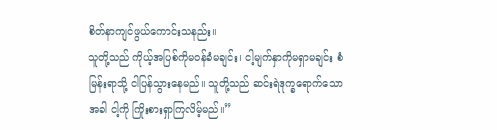စိတ်နာကျင်ဖွယ်ကောင်းသနည်း။
သူတို့သည် ကိုယ့်အပြစ်ကိုမဝန်ခံမချင်း၊ ငါ့မျက်နှာကိုမရှာမချင်း စံမြန်းရာသို့ ငါပြန်သွားနေမည်။ သူတို့သည် ဆင်းရဲဒုက္ခရောက်သောအခါ ငါ့ကို ကြိုးစားရှာကြလိမ့်မည်။”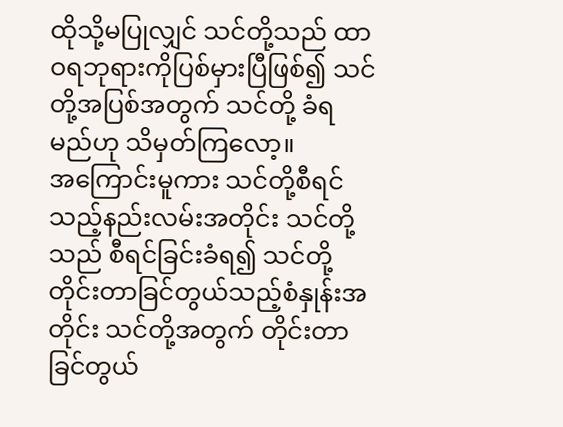ထိုသို့မပြုလျှင် သင်တို့သည် ထာဝရဘုရားကိုပြစ်မှားပြီဖြစ်၍ သင်တို့အပြစ်အတွက် သင်တို့ ခံရမည်ဟု သိမှတ်ကြလော့။
အကြောင်းမူကား သင်တို့စီရင်သည့်နည်းလမ်းအတိုင်း သင်တို့သည် စီရင်ခြင်းခံရ၍ သင်တို့တိုင်းတာခြင်တွယ်သည့်စံနှုန်းအတိုင်း သင်တို့အတွက် တိုင်းတာခြင်တွယ်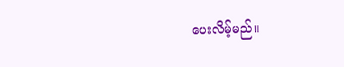ပေးလိမ့်မည်။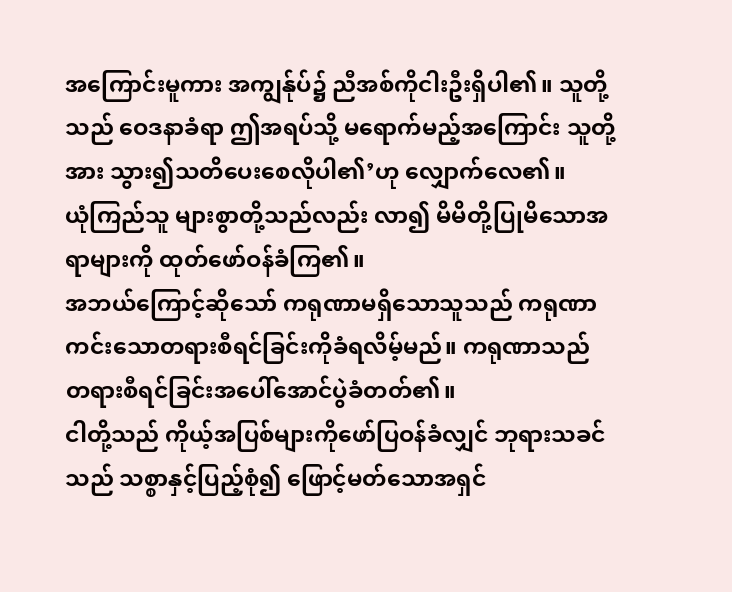အကြောင်းမူကား အကျွန်ုပ်၌ ညီအစ်ကိုငါးဦးရှိပါ၏။ သူတို့သည် ဝေဒနာခံရာ ဤအရပ်သို့ မရောက်မည့်အကြောင်း သူတို့အား သွား၍သတိပေးစေလိုပါ၏’ဟု လျှောက်လေ၏။
ယုံကြည်သူ များစွာတို့သည်လည်း လာ၍ မိမိတို့ပြုမိသောအရာများကို ထုတ်ဖော်ဝန်ခံကြ၏။
အဘယ်ကြောင့်ဆိုသော် ကရုဏာမရှိသောသူသည် ကရုဏာကင်းသောတရားစီရင်ခြင်းကိုခံရလိမ့်မည်။ ကရုဏာသည် တရားစီရင်ခြင်းအပေါ်အောင်ပွဲခံတတ်၏။
ငါတို့သည် ကိုယ့်အပြစ်များကိုဖော်ပြဝန်ခံလျှင် ဘုရားသခင်သည် သစ္စာနှင့်ပြည့်စုံ၍ ဖြောင့်မတ်သောအရှင်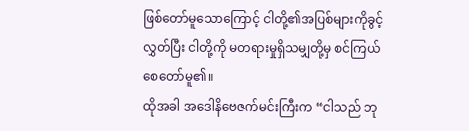ဖြစ်တော်မူသောကြောင့် ငါတို့၏အပြစ်များကိုခွင့်လွှတ်ပြီး ငါတို့ကို မတရားမှုရှိသမျှတို့မှ စင်ကြယ်စေတော်မူ၏။
ထိုအခါ အဒေါနိဗေဇက်မင်းကြီးက “ငါသည် ဘု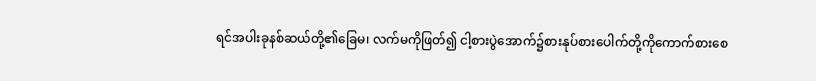ရင်အပါးခုနစ်ဆယ်တို့၏ခြေမ၊ လက်မကိုဖြတ်၍ ငါ့စားပွဲအောက်၌စားနုပ်စားပေါက်တို့ကိုကောက်စားစေ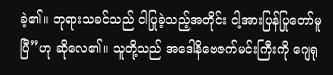ခဲ့၏။ ဘုရားသခင်သည် ငါပြုခဲ့သည့်အတိုင်း ငါ့အားပြန်ပြုတော်မူပြီ”ဟု ဆိုလေ၏။ သူတို့သည် အဒေါနိဗေဇက်မင်းကြီးကို ဂျေရု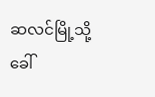ဆလင်မြို့သို့ခေါ်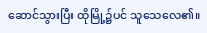ဆောင်သွားပြီး ထိုမြို့၌ပင် သူသေလေ၏။